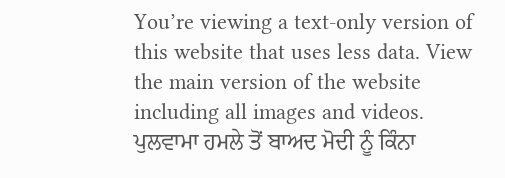You’re viewing a text-only version of this website that uses less data. View the main version of the website including all images and videos.
ਪੁਲਵਾਮਾ ਹਮਲੇ ਤੋਂ ਬਾਅਦ ਮੋਦੀ ਨੂੰ ਕਿੰਨਾ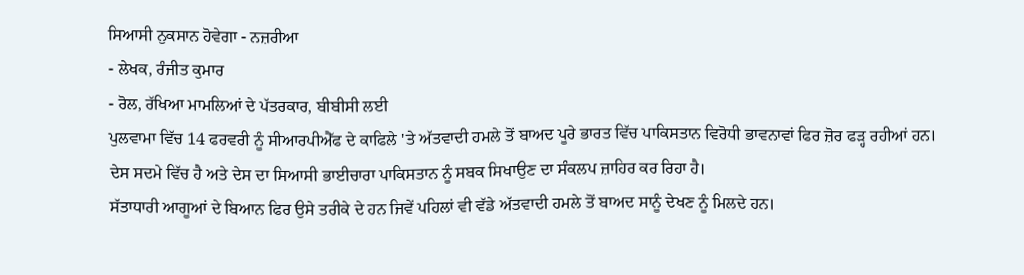ਸਿਆਸੀ ਨੁਕਸਾਨ ਹੋਵੇਗਾ - ਨਜ਼ਰੀਆ
- ਲੇਖਕ, ਰੰਜੀਤ ਕੁਮਾਰ
- ਰੋਲ, ਰੱਖਿਆ ਮਾਮਲਿਆਂ ਦੇ ਪੱਤਰਕਾਰ, ਬੀਬੀਸੀ ਲਈ
ਪੁਲਵਾਮਾ ਵਿੱਚ 14 ਫਰਵਰੀ ਨੂੰ ਸੀਆਰਪੀਐੱਫ ਦੇ ਕਾਫਿਲੇ 'ਤੇ ਅੱਤਵਾਦੀ ਹਮਲੇ ਤੋਂ ਬਾਅਦ ਪੂਰੇ ਭਾਰਤ ਵਿੱਚ ਪਾਕਿਸਤਾਨ ਵਿਰੋਧੀ ਭਾਵਨਾਵਾਂ ਫਿਰ ਜ਼ੋਰ ਫੜ੍ਹ ਰਹੀਆਂ ਹਨ।
ਦੇਸ ਸਦਮੇ ਵਿੱਚ ਹੈ ਅਤੇ ਦੇਸ ਦਾ ਸਿਆਸੀ ਭਾਈਚਾਰਾ ਪਾਕਿਸਤਾਨ ਨੂੰ ਸਬਕ ਸਿਖਾਉਣ ਦਾ ਸੰਕਲਪ ਜ਼ਾਹਿਰ ਕਰ ਰਿਹਾ ਹੈ।
ਸੱਤਾਧਾਰੀ ਆਗੂਆਂ ਦੇ ਬਿਆਨ ਫਿਰ ਉਸੇ ਤਰੀਕੇ ਦੇ ਹਨ ਜਿਵੇਂ ਪਹਿਲਾਂ ਵੀ ਵੱਡੇ ਅੱਤਵਾਦੀ ਹਮਲੇ ਤੋਂ ਬਾਅਦ ਸਾਨੂੰ ਦੇਖਣ ਨੂੰ ਮਿਲਦੇ ਹਨ।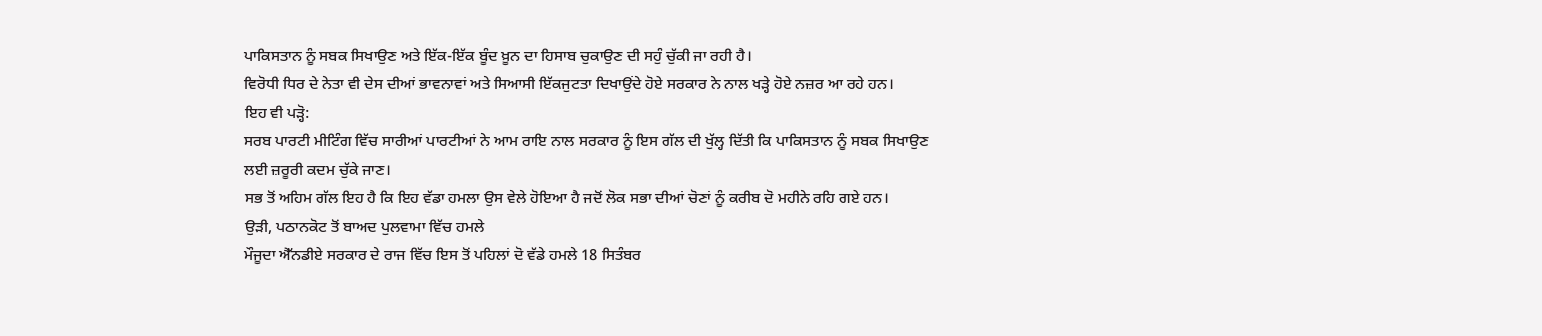ਪਾਕਿਸਤਾਨ ਨੂੰ ਸਬਕ ਸਿਖਾਉਣ ਅਤੇ ਇੱਕ-ਇੱਕ ਬੂੰਦ ਖ਼ੂਨ ਦਾ ਹਿਸਾਬ ਚੁਕਾਉਣ ਦੀ ਸਹੁੰ ਚੁੱਕੀ ਜਾ ਰਹੀ ਹੈ।
ਵਿਰੋਧੀ ਧਿਰ ਦੇ ਨੇਤਾ ਵੀ ਦੇਸ ਦੀਆਂ ਭਾਵਨਾਵਾਂ ਅਤੇ ਸਿਆਸੀ ਇੱਕਜੁਟਤਾ ਦਿਖਾਉਂਦੇ ਹੋਏ ਸਰਕਾਰ ਨੇ ਨਾਲ ਖੜ੍ਹੇ ਹੋਏ ਨਜ਼ਰ ਆ ਰਹੇ ਹਨ।
ਇਹ ਵੀ ਪੜ੍ਹੋ:
ਸਰਬ ਪਾਰਟੀ ਮੀਟਿੰਗ ਵਿੱਚ ਸਾਰੀਆਂ ਪਾਰਟੀਆਂ ਨੇ ਆਮ ਰਾਇ ਨਾਲ ਸਰਕਾਰ ਨੂੰ ਇਸ ਗੱਲ ਦੀ ਖੁੱਲ੍ਹ ਦਿੱਤੀ ਕਿ ਪਾਕਿਸਤਾਨ ਨੂੰ ਸਬਕ ਸਿਖਾਉਣ ਲਈ ਜ਼ਰੂਰੀ ਕਦਮ ਚੁੱਕੇ ਜਾਣ।
ਸਭ ਤੋਂ ਅਹਿਮ ਗੱਲ ਇਹ ਹੈ ਕਿ ਇਹ ਵੱਡਾ ਹਮਲਾ ਉਸ ਵੇਲੇ ਹੋਇਆ ਹੈ ਜਦੋਂ ਲੋਕ ਸਭਾ ਦੀਆਂ ਚੋਣਾਂ ਨੂੰ ਕਰੀਬ ਦੋ ਮਹੀਨੇ ਰਹਿ ਗਏ ਹਨ।
ਉੜੀ, ਪਠਾਨਕੋਟ ਤੋਂ ਬਾਅਦ ਪੁਲਵਾਮਾ ਵਿੱਚ ਹਮਲੇ
ਮੌਜੂਦਾ ਐੱਨਡੀਏ ਸਰਕਾਰ ਦੇ ਰਾਜ ਵਿੱਚ ਇਸ ਤੋਂ ਪਹਿਲਾਂ ਦੋ ਵੱਡੇ ਹਮਲੇ 18 ਸਿਤੰਬਰ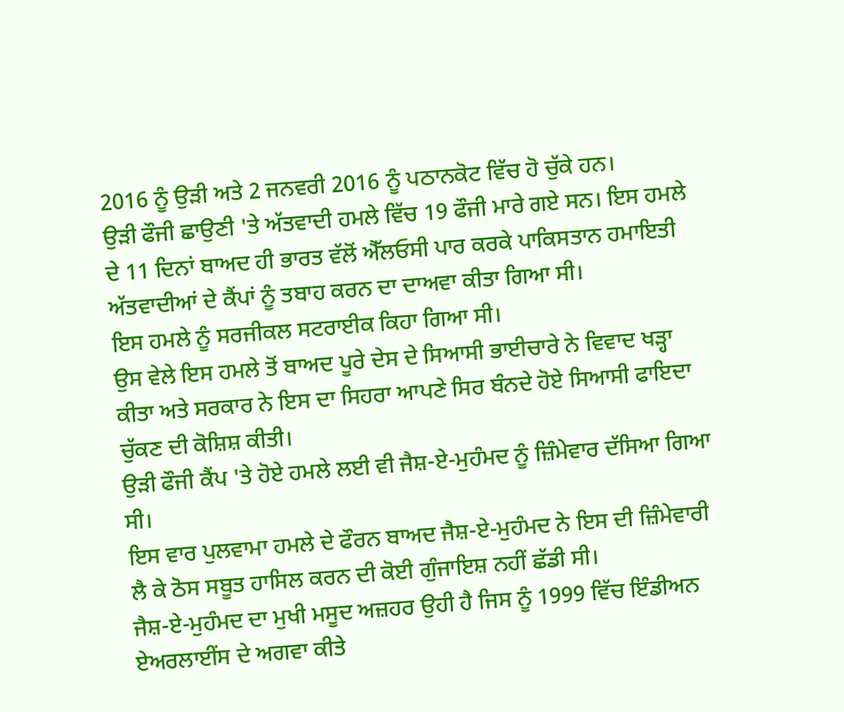2016 ਨੂੰ ਉੜੀ ਅਤੇ 2 ਜਨਵਰੀ 2016 ਨੂੰ ਪਠਾਨਕੋਟ ਵਿੱਚ ਹੋ ਚੁੱਕੇ ਹਨ।
ਉੜੀ ਫੌਜੀ ਛਾਉਣੀ 'ਤੇ ਅੱਤਵਾਦੀ ਹਮਲੇ ਵਿੱਚ 19 ਫੌਜੀ ਮਾਰੇ ਗਏ ਸਨ। ਇਸ ਹਮਲੇ ਦੇ 11 ਦਿਨਾਂ ਬਾਅਦ ਹੀ ਭਾਰਤ ਵੱਲੋਂ ਐੱਲਓਸੀ ਪਾਰ ਕਰਕੇ ਪਾਕਿਸਤਾਨ ਹਮਾਇਤੀ ਅੱਤਵਾਦੀਆਂ ਦੇ ਕੈਂਪਾਂ ਨੂੰ ਤਬਾਹ ਕਰਨ ਦਾ ਦਾਅਵਾ ਕੀਤਾ ਗਿਆ ਸੀ।
ਇਸ ਹਮਲੇ ਨੂੰ ਸਰਜੀਕਲ ਸਟਰਾਈਕ ਕਿਹਾ ਗਿਆ ਸੀ।
ਉਸ ਵੇਲੇ ਇਸ ਹਮਲੇ ਤੋਂ ਬਾਅਦ ਪੂਰੇ ਦੇਸ ਦੇ ਸਿਆਸੀ ਭਾਈਚਾਰੇ ਨੇ ਵਿਵਾਦ ਖੜ੍ਹਾ ਕੀਤਾ ਅਤੇ ਸਰਕਾਰ ਨੇ ਇਸ ਦਾ ਸਿਹਰਾ ਆਪਣੇ ਸਿਰ ਬੰਨਦੇ ਹੋਏ ਸਿਆਸੀ ਫਾਇਦਾ ਚੁੱਕਣ ਦੀ ਕੋਸ਼ਿਸ਼ ਕੀਤੀ।
ਉੜੀ ਫੌਜੀ ਕੈਂਪ 'ਤੇ ਹੋਏ ਹਮਲੇ ਲਈ ਵੀ ਜੈਸ਼-ਏ-ਮੁਹੰਮਦ ਨੂੰ ਜ਼ਿੰਮੇਵਾਰ ਦੱਸਿਆ ਗਿਆ ਸੀ।
ਇਸ ਵਾਰ ਪੁਲਵਾਮਾ ਹਮਲੇ ਦੇ ਫੌਰਨ ਬਾਅਦ ਜੈਸ਼-ਏ-ਮੁਹੰਮਦ ਨੇ ਇਸ ਦੀ ਜ਼ਿੰਮੇਵਾਰੀ ਲੈ ਕੇ ਠੋਸ ਸਬੂਤ ਹਾਸਿਲ ਕਰਨ ਦੀ ਕੋਈ ਗੁੰਜਾਇਸ਼ ਨਹੀਂ ਛੱਡੀ ਸੀ।
ਜੈਸ਼-ਏ-ਮੁਹੰਮਦ ਦਾ ਮੁਖੀ ਮਸੂਦ ਅਜ਼ਹਰ ਉਹੀ ਹੈ ਜਿਸ ਨੂੰ 1999 ਵਿੱਚ ਇੰਡੀਅਨ ਏਅਰਲਾਈਂਸ ਦੇ ਅਗਵਾ ਕੀਤੇ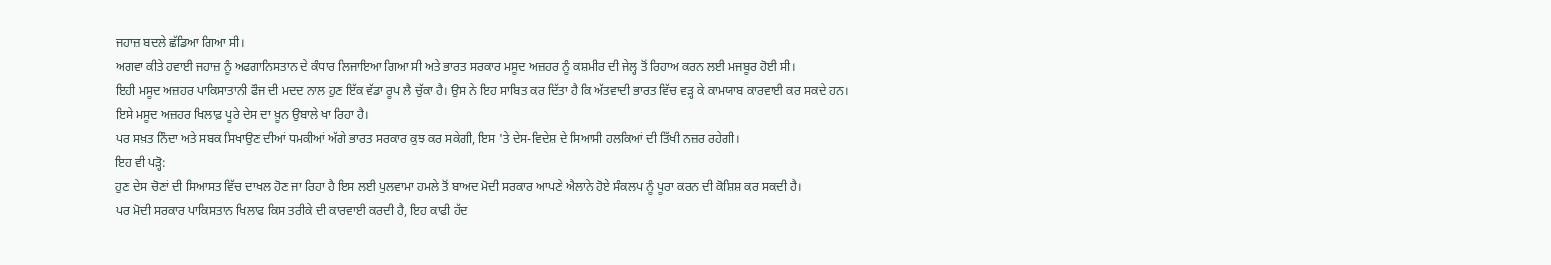ਜਹਾਜ਼ ਬਦਲੇ ਛੱਡਿਆ ਗਿਆ ਸੀ।
ਅਗਵਾ ਕੀਤੇ ਹਵਾਈ ਜਹਾਜ਼ ਨੂੰ ਅਫਗਾਨਿਸਤਾਨ ਦੇ ਕੰਧਾਰ ਲਿਜਾਇਆ ਗਿਆ ਸੀ ਅਤੇ ਭਾਰਤ ਸਰਕਾਰ ਮਸੂਦ ਅਜ਼ਹਰ ਨੂੰ ਕਸ਼ਮੀਰ ਦੀ ਜੇਲ੍ਹ ਤੋਂ ਰਿਹਾਅ ਕਰਨ ਲਈ ਮਜਬੂਰ ਹੋਈ ਸੀ।
ਇਹੀ ਮਸੂਦ ਅਜ਼ਹਰ ਪਾਕਿਸਾਤਾਨੀ ਫੌਜ ਦੀ ਮਦਦ ਨਾਲ ਹੁਣ ਇੱਕ ਵੱਡਾ ਰੂਪ ਲੈ ਚੁੱਕਾ ਹੈ। ਉਸ ਨੇ ਇਹ ਸਾਬਿਤ ਕਰ ਦਿੱਤਾ ਹੈ ਕਿ ਅੱਤਵਾਦੀ ਭਾਰਤ ਵਿੱਚ ਵੜ੍ਹ ਕੇ ਕਾਮਯਾਬ ਕਾਰਵਾਈ ਕਰ ਸਕਦੇ ਹਨ।
ਇਸੇ ਮਸੂਦ ਅਜ਼ਹਰ ਖਿਲਾਫ਼ ਪੂਰੇ ਦੇਸ ਦਾ ਖ਼ੂਨ ਉਬਾਲੇ ਖਾ ਰਿਹਾ ਹੈ।
ਪਰ ਸਖ਼ਤ ਨਿੰਦਾ ਅਤੇ ਸਬਕ ਸਿਖਾਉਣ ਦੀਆਂ ਧਮਕੀਆਂ ਅੱਗੇ ਭਾਰਤ ਸਰਕਾਰ ਕੁਝ ਕਰ ਸਕੇਗੀ, ਇਸ 'ਤੇ ਦੇਸ-ਵਿਦੇਸ਼ ਦੇ ਸਿਆਸੀ ਹਲਕਿਆਂ ਦੀ ਤਿੱਖੀ ਨਜ਼ਰ ਰਹੇਗੀ।
ਇਹ ਵੀ ਪੜ੍ਹੋ:
ਹੁਣ ਦੇਸ ਚੋਣਾਂ ਦੀ ਸਿਆਸਤ ਵਿੱਚ ਦਾਖਲ ਹੋਣ ਜਾ ਰਿਹਾ ਹੈ ਇਸ ਲਈ ਪੁਲਵਾਮਾ ਹਮਲੇ ਤੋਂ ਬਾਅਦ ਮੋਦੀ ਸਰਕਾਰ ਆਪਣੇ ਐਲਾਨੇ ਹੋਏ ਸੰਕਲਪ ਨੂੰ ਪੂਰਾ ਕਰਨ ਦੀ ਕੋਸ਼ਿਸ਼ ਕਰ ਸਕਦੀ ਹੈ।
ਪਰ ਮੋਦੀ ਸਰਕਾਰ ਪਾਕਿਸਤਾਨ ਖਿਲਾਫ ਕਿਸ ਤਰੀਕੇ ਦੀ ਕਾਰਵਾਈ ਕਰਦੀ ਹੈ, ਇਹ ਕਾਫੀ ਹੱਦ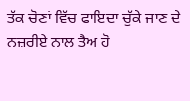ਤੱਕ ਚੋਣਾਂ ਵਿੱਚ ਫਾਇਦਾ ਚੁੱਕੇ ਜਾਣ ਦੇ ਨਜ਼ਰੀਏ ਨਾਲ ਤੈਅ ਹੋ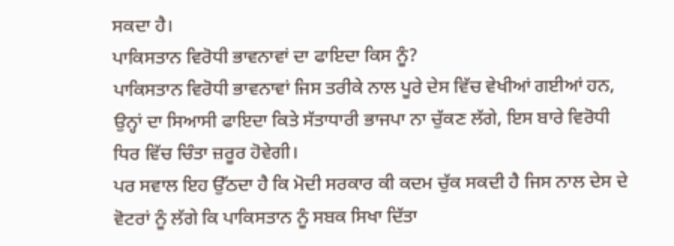ਸਕਦਾ ਹੈ।
ਪਾਕਿਸਤਾਨ ਵਿਰੋਧੀ ਭਾਵਨਾਵਾਂ ਦਾ ਫਾਇਦਾ ਕਿਸ ਨੂੰ?
ਪਾਕਿਸਤਾਨ ਵਿਰੋਧੀ ਭਾਵਨਾਵਾਂ ਜਿਸ ਤਰੀਕੇ ਨਾਲ ਪੂਰੇ ਦੇਸ ਵਿੱਚ ਵੇਖੀਆਂ ਗਈਆਂ ਹਨ, ਉਨ੍ਹਾਂ ਦਾ ਸਿਆਸੀ ਫਾਇਦਾ ਕਿਤੇ ਸੱਤਾਧਾਰੀ ਭਾਜਪਾ ਨਾ ਚੁੱਕਣ ਲੱਗੇ, ਇਸ ਬਾਰੇ ਵਿਰੋਧੀ ਧਿਰ ਵਿੱਚ ਚਿੰਤਾ ਜ਼ਰੂਰ ਹੋਵੇਗੀ।
ਪਰ ਸਵਾਲ ਇਹ ਉੱਠਦਾ ਹੈ ਕਿ ਮੋਦੀ ਸਰਕਾਰ ਕੀ ਕਦਮ ਚੁੱਕ ਸਕਦੀ ਹੈ ਜਿਸ ਨਾਲ ਦੇਸ ਦੇ ਵੋਟਰਾਂ ਨੂੰ ਲੱਗੇ ਕਿ ਪਾਕਿਸਤਾਨ ਨੂੰ ਸਬਕ ਸਿਖਾ ਦਿੱਤਾ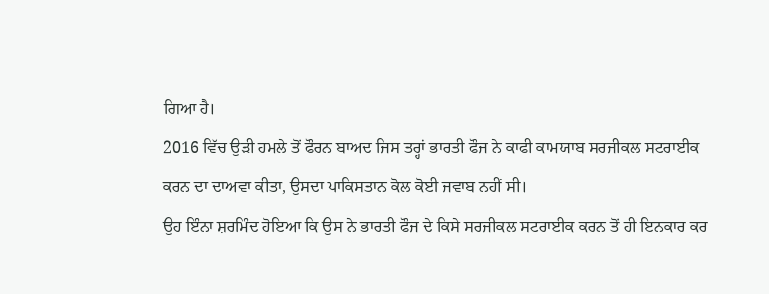ਗਿਆ ਹੈ।
2016 ਵਿੱਚ ਉੜੀ ਹਮਲੇ ਤੋਂ ਫੌਰਨ ਬਾਅਦ ਜਿਸ ਤਰ੍ਹਾਂ ਭਾਰਤੀ ਫੌਜ ਨੇ ਕਾਫੀ ਕਾਮਯਾਬ ਸਰਜੀਕਲ ਸਟਰਾਈਕ ਕਰਨ ਦਾ ਦਾਅਵਾ ਕੀਤਾ, ਉਸਦਾ ਪਾਕਿਸਤਾਨ ਕੋਲ ਕੋਈ ਜਵਾਬ ਨਹੀਂ ਸੀ।
ਉਹ ਇੰਨਾ ਸ਼ਰਮਿੰਦ ਹੋਇਆ ਕਿ ਉਸ ਨੇ ਭਾਰਤੀ ਫੌਜ ਦੇ ਕਿਸੇ ਸਰਜੀਕਲ ਸਟਰਾਈਕ ਕਰਨ ਤੋਂ ਹੀ ਇਨਕਾਰ ਕਰ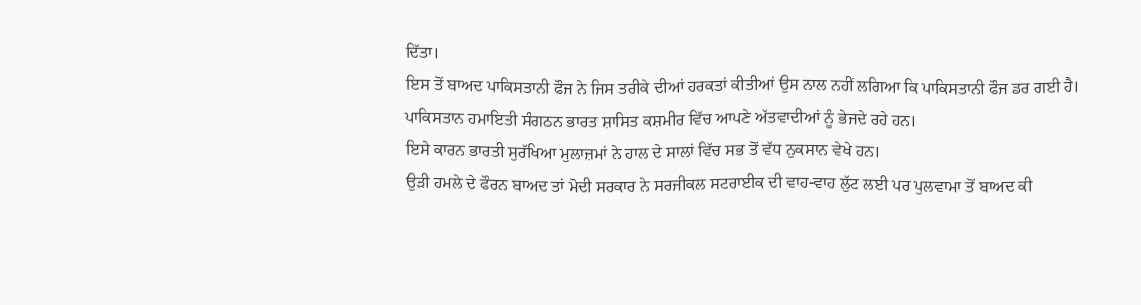ਦਿੱਤਾ।
ਇਸ ਤੋਂ ਬਾਅਦ ਪਾਕਿਸਤਾਨੀ ਫੌਜ ਨੇ ਜਿਸ ਤਰੀਕੇ ਦੀਆਂ ਹਰਕਤਾਂ ਕੀਤੀਆਂ ਉਸ ਨਾਲ ਨਹੀਂ ਲਗਿਆ ਕਿ ਪਾਕਿਸਤਾਨੀ ਫੌਜ ਡਰ ਗਈ ਹੈ।
ਪਾਕਿਸਤਾਨ ਹਮਾਇਤੀ ਸੰਗਠਨ ਭਾਰਤ ਸ਼ਾਸਿਤ ਕਸ਼ਮੀਰ ਵਿੱਚ ਆਪਣੇ ਅੱਤਵਾਦੀਆਂ ਨੂੰ ਭੇਜਦੇ ਰਹੇ ਹਨ।
ਇਸੇ ਕਾਰਨ ਭਾਰਤੀ ਸੁਰੱਖਿਆ ਮੁਲਾਜ਼ਮਾਂ ਨੇ ਹਾਲ ਦੇ ਸਾਲਾਂ ਵਿੱਚ ਸਭ ਤੋਂ ਵੱਧ ਨੁਕਸਾਨ ਵੇਖੇ ਹਨ।
ਉੜੀ ਹਮਲੇ ਦੇ ਫੌਰਨ ਬਾਅਦ ਤਾਂ ਮੋਦੀ ਸਰਕਾਰ ਨੇ ਸਰਜੀਕਲ ਸਟਰਾਈਕ ਦੀ ਵਾਹ-ਵਾਹ ਲੁੱਟ ਲਈ ਪਰ ਪੁਲਵਾਮਾ ਤੋਂ ਬਾਅਦ ਕੀ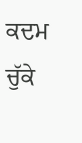ਕਦਮ ਚੁੱਕੇ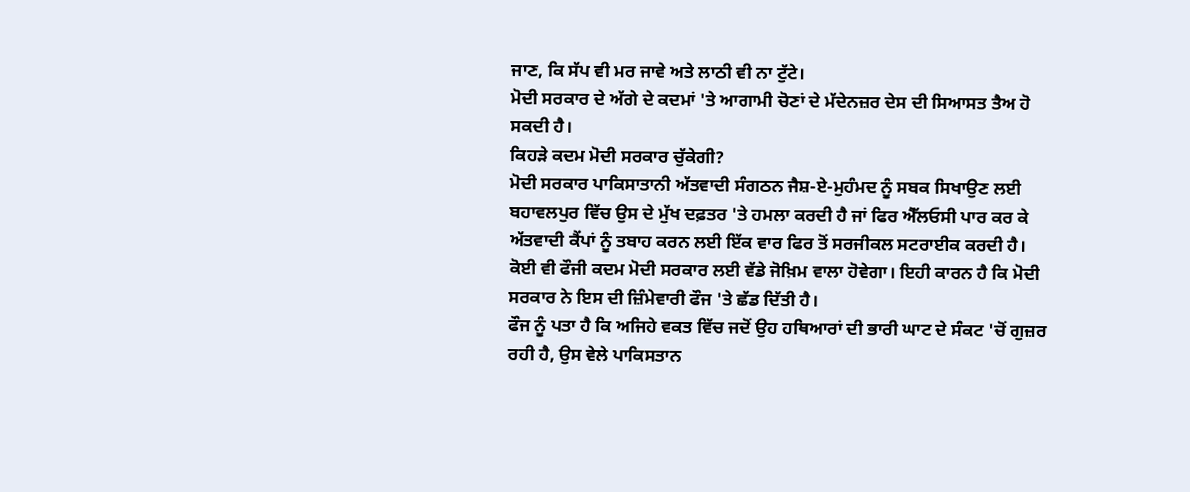ਜਾਣ, ਕਿ ਸੱਪ ਵੀ ਮਰ ਜਾਵੇ ਅਤੇ ਲਾਠੀ ਵੀ ਨਾ ਟੁੱਟੇ।
ਮੋਦੀ ਸਰਕਾਰ ਦੇ ਅੱਗੇ ਦੇ ਕਦਮਾਂ 'ਤੇ ਆਗਾਮੀ ਚੋਣਾਂ ਦੇ ਮੱਦੇਨਜ਼ਰ ਦੇਸ ਦੀ ਸਿਆਸਤ ਤੈਅ ਹੋ ਸਕਦੀ ਹੈ।
ਕਿਹੜੇ ਕਦਮ ਮੋਦੀ ਸਰਕਾਰ ਚੁੱਕੇਗੀ?
ਮੋਦੀ ਸਰਕਾਰ ਪਾਕਿਸਾਤਾਨੀ ਅੱਤਵਾਦੀ ਸੰਗਠਨ ਜੈਸ਼-ਏ-ਮੁਹੰਮਦ ਨੂੰ ਸਬਕ ਸਿਖਾਉਣ ਲਈ ਬਹਾਵਲਪੁਰ ਵਿੱਚ ਉਸ ਦੇ ਮੁੱਖ ਦਫ਼ਤਰ 'ਤੇ ਹਮਲਾ ਕਰਦੀ ਹੈ ਜਾਂ ਫਿਰ ਐੱਲਓਸੀ ਪਾਰ ਕਰ ਕੇ ਅੱਤਵਾਦੀ ਕੈਂਪਾਂ ਨੂੰ ਤਬਾਹ ਕਰਨ ਲਈ ਇੱਕ ਵਾਰ ਫਿਰ ਤੋਂ ਸਰਜੀਕਲ ਸਟਰਾਈਕ ਕਰਦੀ ਹੈ।
ਕੋਈ ਵੀ ਫੌਜੀ ਕਦਮ ਮੋਦੀ ਸਰਕਾਰ ਲਈ ਵੱਡੇ ਜੋਖ਼ਿਮ ਵਾਲਾ ਹੋਵੇਗਾ। ਇਹੀ ਕਾਰਨ ਹੈ ਕਿ ਮੋਦੀ ਸਰਕਾਰ ਨੇ ਇਸ ਦੀ ਜ਼ਿੰਮੇਵਾਰੀ ਫੌਜ 'ਤੇ ਛੱਡ ਦਿੱਤੀ ਹੈ।
ਫੌਜ ਨੂੰ ਪਤਾ ਹੈ ਕਿ ਅਜਿਹੇ ਵਕਤ ਵਿੱਚ ਜਦੋਂ ਉਹ ਹਥਿਆਰਾਂ ਦੀ ਭਾਰੀ ਘਾਟ ਦੇ ਸੰਕਟ 'ਚੋਂ ਗੁਜ਼ਰ ਰਹੀ ਹੈ, ਉਸ ਵੇਲੇ ਪਾਕਿਸਤਾਨ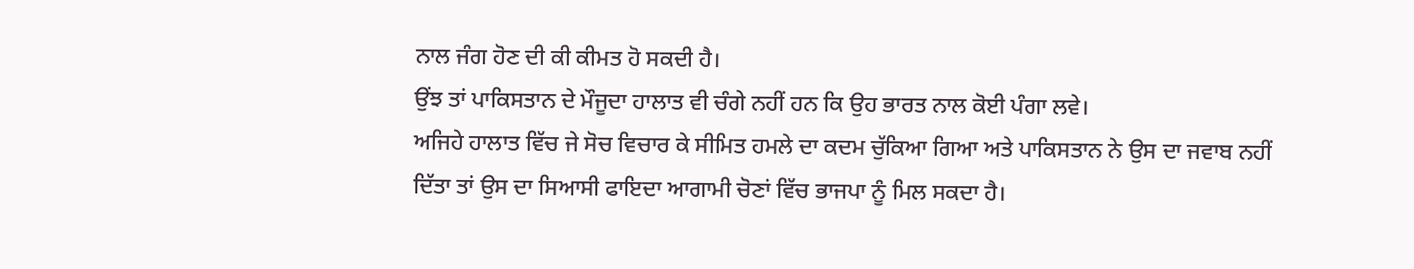ਨਾਲ ਜੰਗ ਹੋਣ ਦੀ ਕੀ ਕੀਮਤ ਹੋ ਸਕਦੀ ਹੈ।
ਉਂਝ ਤਾਂ ਪਾਕਿਸਤਾਨ ਦੇ ਮੌਜੂਦਾ ਹਾਲਾਤ ਵੀ ਚੰਗੇ ਨਹੀਂ ਹਨ ਕਿ ਉਹ ਭਾਰਤ ਨਾਲ ਕੋਈ ਪੰਗਾ ਲਵੇ।
ਅਜਿਹੇ ਹਾਲਾਤ ਵਿੱਚ ਜੇ ਸੋਚ ਵਿਚਾਰ ਕੇ ਸੀਮਿਤ ਹਮਲੇ ਦਾ ਕਦਮ ਚੁੱਕਿਆ ਗਿਆ ਅਤੇ ਪਾਕਿਸਤਾਨ ਨੇ ਉਸ ਦਾ ਜਵਾਬ ਨਹੀਂ ਦਿੱਤਾ ਤਾਂ ਉਸ ਦਾ ਸਿਆਸੀ ਫਾਇਦਾ ਆਗਾਮੀ ਚੋਣਾਂ ਵਿੱਚ ਭਾਜਪਾ ਨੂੰ ਮਿਲ ਸਕਦਾ ਹੈ।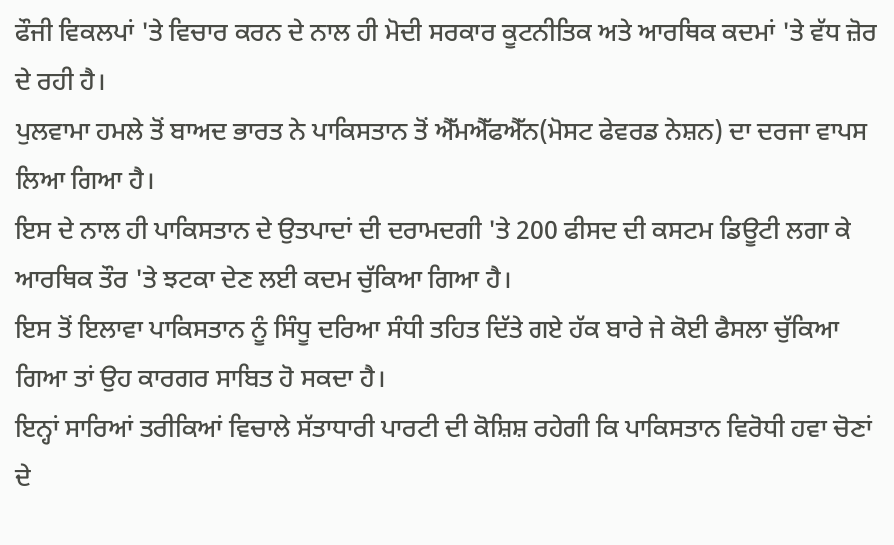ਫੌਜੀ ਵਿਕਲਪਾਂ 'ਤੇ ਵਿਚਾਰ ਕਰਨ ਦੇ ਨਾਲ ਹੀ ਮੋਦੀ ਸਰਕਾਰ ਕੂਟਨੀਤਿਕ ਅਤੇ ਆਰਥਿਕ ਕਦਮਾਂ 'ਤੇ ਵੱਧ ਜ਼ੋਰ ਦੇ ਰਹੀ ਹੈ।
ਪੁਲਵਾਮਾ ਹਮਲੇ ਤੋਂ ਬਾਅਦ ਭਾਰਤ ਨੇ ਪਾਕਿਸਤਾਨ ਤੋਂ ਐੱਮਐੱਫਐੱਨ(ਮੋਸਟ ਫੇਵਰਡ ਨੇਸ਼ਨ) ਦਾ ਦਰਜਾ ਵਾਪਸ ਲਿਆ ਗਿਆ ਹੈ।
ਇਸ ਦੇ ਨਾਲ ਹੀ ਪਾਕਿਸਤਾਨ ਦੇ ਉਤਪਾਦਾਂ ਦੀ ਦਰਾਮਦਗੀ 'ਤੇ 200 ਫੀਸਦ ਦੀ ਕਸਟਮ ਡਿਊਟੀ ਲਗਾ ਕੇ ਆਰਥਿਕ ਤੌਰ 'ਤੇ ਝਟਕਾ ਦੇਣ ਲਈ ਕਦਮ ਚੁੱਕਿਆ ਗਿਆ ਹੈ।
ਇਸ ਤੋਂ ਇਲਾਵਾ ਪਾਕਿਸਤਾਨ ਨੂੰ ਸਿੰਧੂ ਦਰਿਆ ਸੰਧੀ ਤਹਿਤ ਦਿੱਤੇ ਗਏ ਹੱਕ ਬਾਰੇ ਜੇ ਕੋਈ ਫੈਸਲਾ ਚੁੱਕਿਆ ਗਿਆ ਤਾਂ ਉਹ ਕਾਰਗਰ ਸਾਬਿਤ ਹੋ ਸਕਦਾ ਹੈ।
ਇਨ੍ਹਾਂ ਸਾਰਿਆਂ ਤਰੀਕਿਆਂ ਵਿਚਾਲੇ ਸੱਤਾਧਾਰੀ ਪਾਰਟੀ ਦੀ ਕੋਸ਼ਿਸ਼ ਰਹੇਗੀ ਕਿ ਪਾਕਿਸਤਾਨ ਵਿਰੋਧੀ ਹਵਾ ਚੋਣਾਂ ਦੇ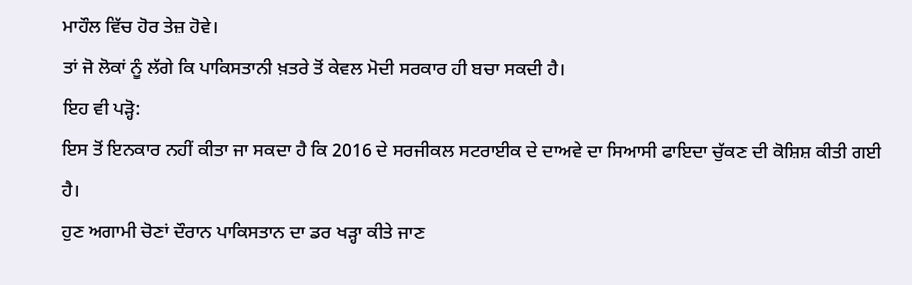ਮਾਹੌਲ ਵਿੱਚ ਹੋਰ ਤੇਜ਼ ਹੋਵੇ।
ਤਾਂ ਜੋ ਲੋਕਾਂ ਨੂੰ ਲੱਗੇ ਕਿ ਪਾਕਿਸਤਾਨੀ ਖ਼ਤਰੇ ਤੋਂ ਕੇਵਲ ਮੋਦੀ ਸਰਕਾਰ ਹੀ ਬਚਾ ਸਕਦੀ ਹੈ।
ਇਹ ਵੀ ਪੜ੍ਹੋ:
ਇਸ ਤੋਂ ਇਨਕਾਰ ਨਹੀਂ ਕੀਤਾ ਜਾ ਸਕਦਾ ਹੈ ਕਿ 2016 ਦੇ ਸਰਜੀਕਲ ਸਟਰਾਈਕ ਦੇ ਦਾਅਵੇ ਦਾ ਸਿਆਸੀ ਫਾਇਦਾ ਚੁੱਕਣ ਦੀ ਕੋਸ਼ਿਸ਼ ਕੀਤੀ ਗਈ ਹੈ।
ਹੁਣ ਅਗਾਮੀ ਚੋਣਾਂ ਦੌਰਾਨ ਪਾਕਿਸਤਾਨ ਦਾ ਡਰ ਖੜ੍ਹਾ ਕੀਤੇ ਜਾਣ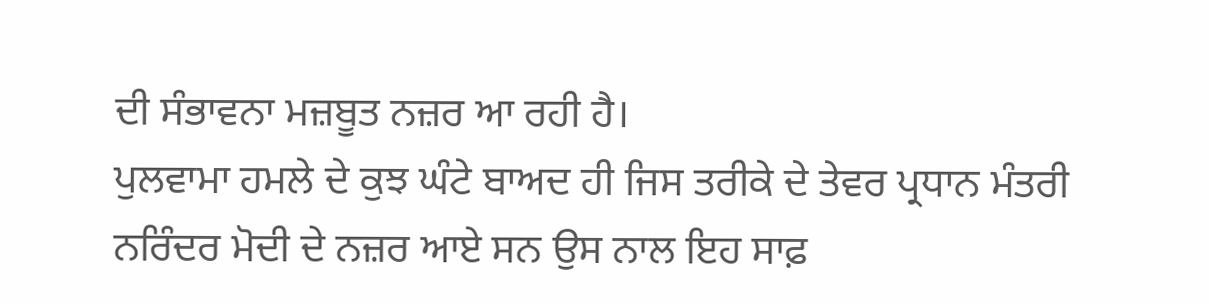ਦੀ ਸੰਭਾਵਨਾ ਮਜ਼ਬੂਤ ਨਜ਼ਰ ਆ ਰਹੀ ਹੈ।
ਪੁਲਵਾਮਾ ਹਮਲੇ ਦੇ ਕੁਝ ਘੰਟੇ ਬਾਅਦ ਹੀ ਜਿਸ ਤਰੀਕੇ ਦੇ ਤੇਵਰ ਪ੍ਰਧਾਨ ਮੰਤਰੀ ਨਰਿੰਦਰ ਮੋਦੀ ਦੇ ਨਜ਼ਰ ਆਏ ਸਨ ਉਸ ਨਾਲ ਇਹ ਸਾਫ਼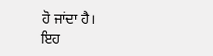ਹੋ ਜਾਂਦਾ ਹੈ।
ਇਹ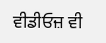ਵੀਡੀਓਜ਼ ਵੀ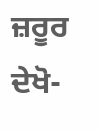ਜ਼ਰੂਰ ਦੇਖੋ-